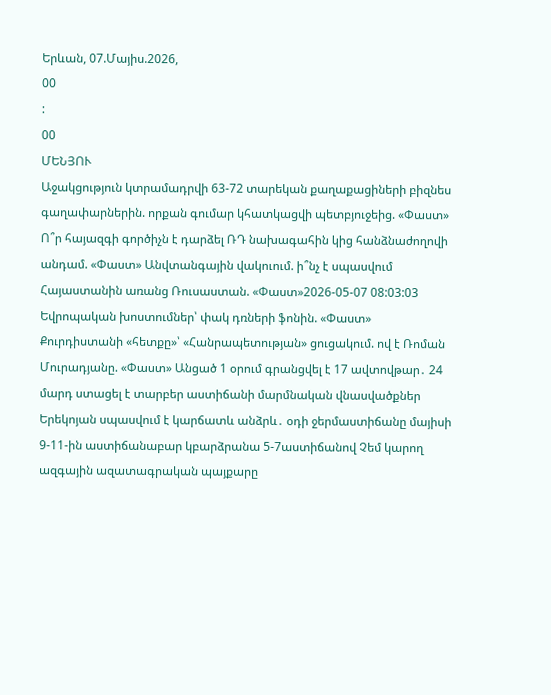Երևան, 07.Մայիս.2026,
00
:
00
ՄԵՆՅՈՒ
Աջակցություն կտրամադրվի 63-72 տարեկան քաղաքացիների բիզնես գաղափարներին. որքան գումար կհատկացվի պետբյուջեից. «Փաստ» Ո՞ր հայազգի գործիչն է դարձել ՌԴ նախագահին կից հանձնաժողովի անդամ. «Փաստ» Անվտանգային վակուում. ի՞նչ է սպասվում Հայաստանին առանց Ռուսաստան. «Փաստ»2026-05-07 08:03:03 Եվրոպական խոստումներ՝ փակ դռների ֆոնին. «Փաստ» Քուրդիստանի «հետքը»՝ «Հանրապետության» ցուցակում. ով է Ռոման Մուրադյանը. «Փաստ» Անցած 1 օրում գրանցվել է 17 ավտովթար․ 24 մարդ ստացել է տարբեր աստիճանի մարմնական վնասվածքներ Երեկոյան սպասվում է կարճատև անձրև․ օդի ջերմաստիճանը մայիսի 9-11-ին աստիճանաբար կբարձրանա 5-7աստիճանով Չեմ կարող ազգային ազատագրական պայքարը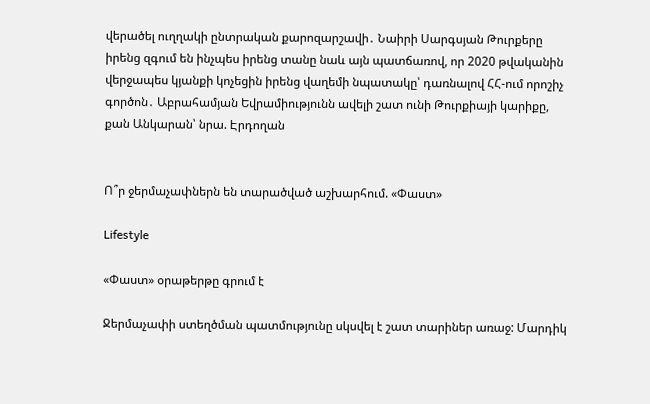վերածել ուղղակի ընտրական քարոզարշավի․ Նաիրի Սարգսյան Թուրքերը իրենց զգում են ինչպես իրենց տանը նաև այն պատճառով, որ 2020 թվականին վերջապես կյանքի կոչեցին իրենց վաղեմի նպատակը՝ դառնալով ՀՀ-ում որոշիչ գործոն․ Աբրահամյան Եվրամիությունն ավելի շատ ունի Թուրքիայի կարիքը, քան Անկարան՝ նրա. Էրդողան


Ո՞ր ջերմաչափներն են տարածված աշխարհում. «Փաստ»

Lifestyle

«Փաստ» օրաթերթը գրում է

Ջերմաչափի ստեղծման պատմությունը սկսվել է շատ տարիներ առաջ: Մարդիկ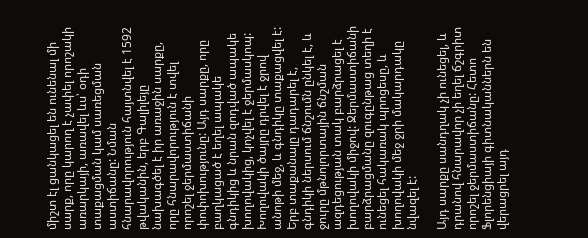միշտ էլ ցանկացել են ունենալ մի սարք, որը կարող է չափել որոշակի առարկայի, առավել ևս՝ օդի տաքացման կամ սառեցման աստիճանը: Նման հնարավորություն հայտնվել է 1592 թվականին, երբ Գալիլեյը նախագծել է իր առաջին սարքը, որը հնարավորություն է տվել որոշել ջերմաստիճանի փոփոխությունը: Այդ սարքը, որը բաղկացած է եղել ապակե գնդիկից և նրան զոդված ապակե խողովակից, կոչվել է ջերմասկոպ: Խողովակի ծայրը դրվել է ջրով անոթի մեջ, և գնդիկը տաքացվել է: Երբ տաքանալը դադարել է, գնդիկի ներսում ճնշումն ընկել է, և ջուրը մթնոլորտային ճնշման ազդեցության տակ բարձրացել է խողովակի միջով: Ջերմաստիճանի բարձրացմանը զուգընթաց տեղի է ունեցել հակառակ պրոցեսը, և խողովակի մեջ ջրի մակարդակը նվազել է:

Այդ սարքը սանդղակ չի ունեցել, և դրանով հնարավոր չի եղել ճշգրիտ որոշել ջերմաստիճանը: Հետո Ֆլորենցիայի գիտնականներն են վերացրել այդ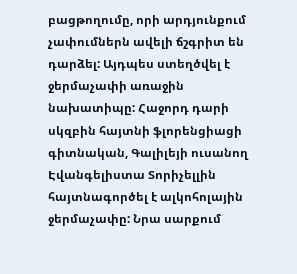բացթողումը, որի արդյունքում չափումներն ավելի ճշգրիտ են դարձել: Այդպես ստեղծվել է ջերմաչափի առաջին նախատիպը: Հաջորդ դարի սկզբին հայտնի ֆլորենցիացի գիտնական, Գալիլեյի ուսանող Էվանգելիստա Տորիչելլին հայտնագործել է ալկոհոլային ջերմաչափը: Նրա սարքում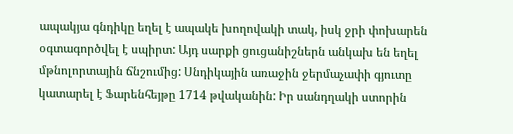ապակյա գնդիկը եղել է ապակե խողովակի տակ, իսկ ջրի փոխարեն օգտագործվել է սպիրտ: Այդ սարքի ցուցանիշներն անկախ են եղել մթնոլորտային ճնշումից: Սնդիկային առաջին ջերմաչափի գյուտը կատարել է Ֆարենհեյթը 1714 թվականին: Իր սանդղակի ստորին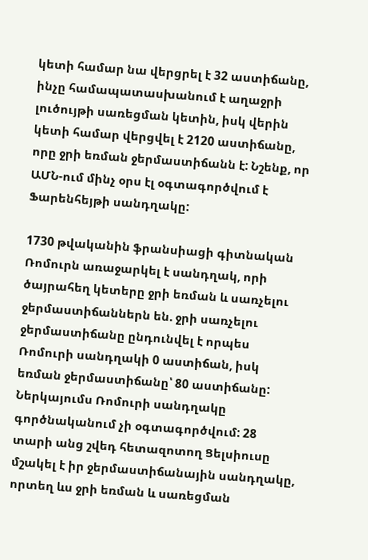կետի համար նա վերցրել է 32 աստիճանը, ինչը համապատասխանում է աղաջրի լուծույթի սառեցման կետին, իսկ վերին կետի համար վերցվել է 2120 աստիճանը, որը ջրի եռման ջերմաստիճանն է: Նշենք, որ ԱՄՆ-ում մինչ օրս էլ օգտագործվում է Ֆարենհեյթի սանդղակը:

1730 թվականին ֆրանսիացի գիտնական Ռոմուրն առաջարկել է սանդղակ, որի ծայրահեղ կետերը ջրի եռման և սառչելու ջերմաստիճաններն են. ջրի սառչելու ջերմաստիճանը ընդունվել է որպես Ռոմուրի սանդղակի 0 աստիճան, իսկ եռման ջերմաստիճանը՝ 80 աստիճանը: Ներկայումս Ռոմուրի սանդղակը գործնականում չի օգտագործվում: 28 տարի անց շվեդ հետազոտող Ցելսիուսը մշակել է իր ջերմաստիճանային սանդղակը, որտեղ ևս ջրի եռման և սառեցման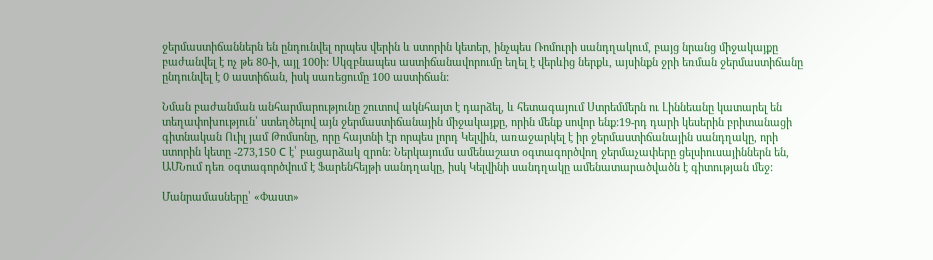ջերմաստիճաններն են ընդունվել որպես վերին և ստորին կետեր, ինչպես Ռոմուրի սանդղակում, բայց նրանց միջակայքը բաժանվել է ոչ թե 80-ի, այլ 100ի: Սկզբնապես աստիճանավորումը եղել է վերևից ներքև, այսինքն ջրի եռման ջերմաստիճանը ընդունվել է 0 աստիճան, իսկ սառեցումը 100 աստիճան:

Նման բաժանման անհարմարությունը շուտով ակնհայտ է դարձել, և հետագայում Ստրեմմերն ու Լիննեանը կատարել են տեղափոխություն՝ ստեղծելով այն ջերմաստիճանային միջակայքը, որին մենք սովոր ենք:19-րդ դարի կեսերին բրիտանացի գիտնական Ուիլ յամ Թոմսոնը, որը հայտնի էր որպես լորդ Կելվին, առաջարկել է իր ջերմաստիճանային սանդղակը, որի ստորին կետը -273,150 С է՝ բացարձակ զրոն: Ներկայումս ամենաշատ օգտագործվող ջերմաչափերը ցելսիուսայիններն են, ԱՄՆում դեռ օգտագործվում է Ֆարենհեյթի սանդղակը, իսկ Կելվինի սանդղակը ամենատարածվածն է գիտության մեջ:

Մանրամասները՝ «Փաստ»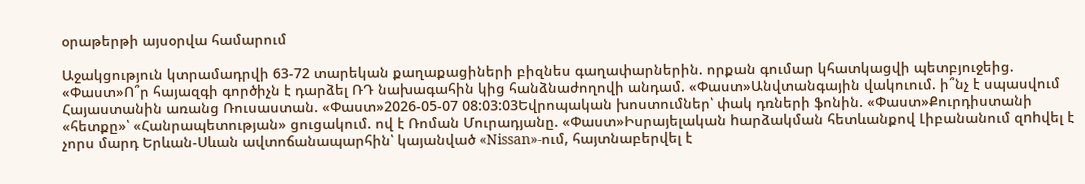օրաթերթի այսօրվա համարում

Աջակցություն կտրամադրվի 63-72 տարեկան քաղաքացիների բիզնես գաղափարներին. որքան գումար կհատկացվի պետբյուջեից. «Փաստ»Ո՞ր հայազգի գործիչն է դարձել ՌԴ նախագահին կից հանձնաժողովի անդամ. «Փաստ»Անվտանգային վակուում. ի՞նչ է սպասվում Հայաստանին առանց Ռուսաստան. «Փաստ»2026-05-07 08:03:03Եվրոպական խոստումներ՝ փակ դռների ֆոնին. «Փաստ»Քուրդիստանի «հետքը»՝ «Հանրապետության» ցուցակում. ով է Ռոման Մուրադյանը. «Փաստ»Իսրայելական hարձակման հետևանքով Լիբանանում զnhվել է չորս մարդ Երևան-Սևան ավտոճանապարհին՝ կայանված «Nissan»-ում, հայտնաբերվել է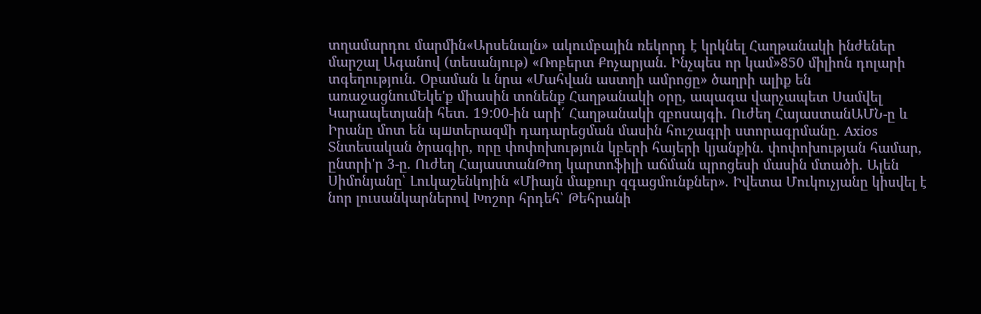տղամարդու մարմին«Արսենալն» ակումբային ռեկորդ է կրկնել Հաղթանակի ինժեներ մարշալ Ագանով (տեսանյութ) «Ռոբերտ Քոչարյան. Ինչպես որ կամ»850 միլիոն դոլարի տգեղություն. Օբաման և նրա «Մահվան աստղի ամրոցը» ծաղրի ալիք են առաջացնումԵկե'ք միասին տոնենք Հաղթանակի օրը, ապագա վարչապետ Սամվել Կարապետյանի հետ․ 19:00-ին արի՛ Հաղթանակի զբոսայգի․ Ուժեղ ՀայաստանԱՄՆ-ը և Իրանը մոտ են պшտերազմի դադարեցման մասին հուշագրի ստորագրմանը. Axios Տնտեսական ծրագիր, որը փոփոխություն կբերի հայերի կյանքին․ փոփոխության համար, ընտրի'ր 3-ը․ Ուժեղ ՀայաստանԹող կարտոֆիլի աճման պրոցեսի մասին մտածի․ Ալեն Սիմոնյանը՝ Լուկաշենկոյին «Միայն մաքուր զգացմունքներ». Իվետա Մուկուչյանը կիսվել է նոր լուսանկարներով Խոշոր հրդեհ՝ Թեհրանի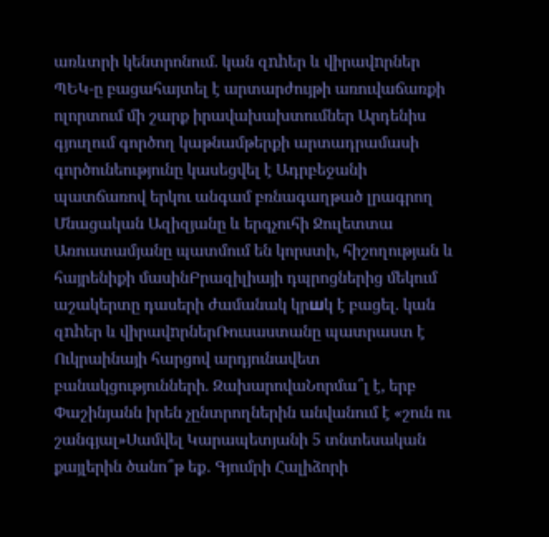առևտրի կենտրոնում. կան զnhեր և վիրավnրներ ՊԵԿ-ը բացահայտել է արտարժույթի առուվաճառքի ոլորտում մի շարք իրավախախտումներ Արդենիս գյուղում գործող կաթնամթերքի արտադրամասի գործունեությունը կասեցվել է Ադրբեջանի պատճառով երկու անգամ բռնագաղթած լրագրող Մնացական Ազիզյանը և երգչուհի Ջուլետտա Առուստամյանը պատմում են կորստի, հիշողության և հայրենիքի մասինԲրազիլիայի դպրոցներից մեկում աշակերտը դասերի ժամանակ կրшկ է բացել. կան զnhեր և վիրավnրներՌուսաստանը պատրաստ է Ուկրաինայի հարցով արդյունավետ բանակցությունների. ԶախարովաՆորմա՞լ է, երբ Փաշինյանն իրեն չընտրողներին անվանում է «շուն ու շանգյալ»Սամվել Կարապետյանի 5 տնտեսական քայլերին ծանո՞թ եք․ Գյումրի Հալիձորի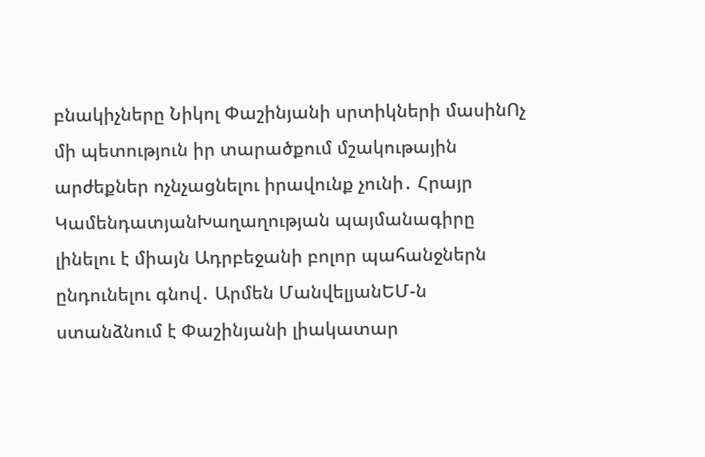բնակիչները Նիկոլ Փաշինյանի սրտիկների մասինՈչ մի պետություն իր տարածքում մշակութային արժեքներ ոչնչացնելու իրավունք չունի․ Հրայր ԿամենդատյանԽաղաղության պայմանագիրը լինելու է միայն Ադրբեջանի բոլոր պահանջներն ընդունելու գնով․ Արմեն ՄանվելյանԵՄ-ն ստանձնում է Փաշինյանի լիակատար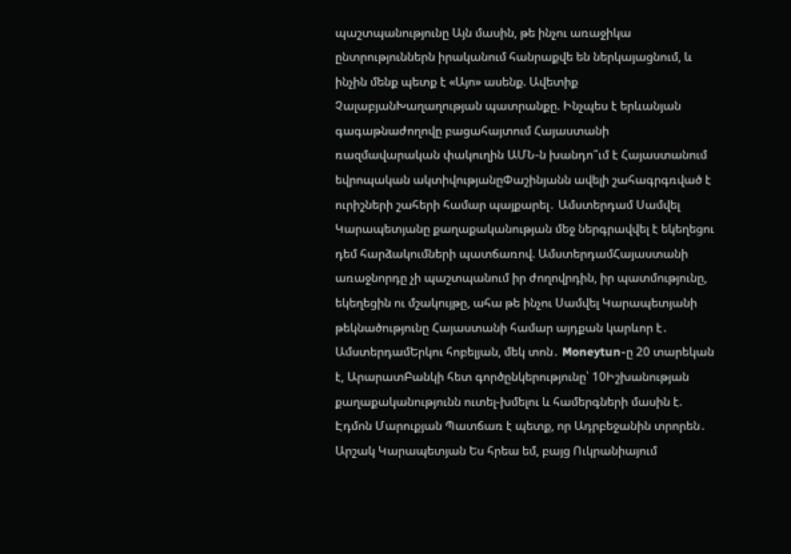պաշտպանությունը Այն մասին, թե ինչու առաջիկա ընտրություններն իրականում հանրաքվե են ներկայացնում, և ինչին մենք պետք է «Այո» ասենք. Ավետիք ՉալաբյանԽաղաղության պատրանքը. Ինչպես է երևանյան գագաթնաժողովը բացահայտում Հայաստանի ռազմավարական փակուղին ԱՄՆ-ն խանդո՞ւմ է Հայաստանում եվրոպական ակտիվությանըՓաշինյանն ավելի շահագրգռված է ուրիշների շահերի համար պայքարել․ Ամստերդամ Սամվել Կարապետյանը քաղաքականության մեջ ներգրավվել է եկեղեցու դեմ հարձակումների պատճառով. ԱմստերդամՀայաստանի առաջնորդը չի պաշտպանում իր ժողովրդին, իր պատմությունը, եկեղեցին ու մշակույթը, ահա թե ինչու Սամվել Կարապետյանի թեկնածությունը Հայաստանի համար այդքան կարևոր է․ ԱմստերդամԵրկու հոբելյան, մեկ տոն․ Moneytun-ը 20 տարեկան է, ԱրարատԲանկի հետ գործընկերությունը՝ 10Իշխանության քաղաքականությունն ուտել-խմելու և համերգների մասին է. Էդմոն Մարուքյան Պատճառ է պետք, որ Ադրբեջանին տրորեն․ Արշակ Կարապետյան Ես հրեա եմ, բայց Ուկրանիայում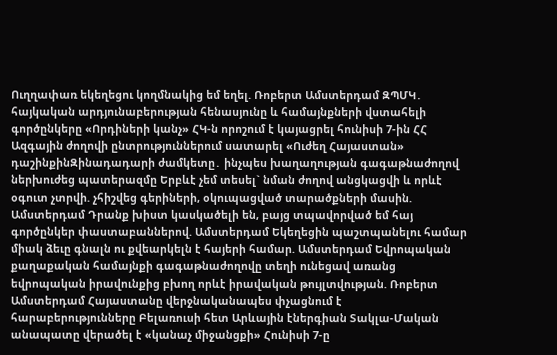Ուղղափառ եկեղեցու կողմնակից եմ եղել. Ռոբերտ Ամստերդամ ԶՊՄԿ․ հայկական արդյունաբերության հենասյունը և համայնքների վստահելի գործընկերը «Որդիների կանչ» ՀԿ-ն որոշում է կայացրել հունիսի 7-ին ՀՀ Ազգային ժողովի ընտրություններում սատարել «Ուժեղ Հայաստան» դաշինքինԶինադադարի ժամկետը․ ինչպես խաղաղության գագաթնաժողով ներխուժեց պատերազմը Երբևէ չեմ տեսել` նման ժողով անցկացվի և որևէ օգուտ չտրվի. չհիշվեց գերիների, օկուպացված տարածքների մասին. Ամստերդամ Դրանք խիստ կասկածելի են, բայց տպավորված եմ հայ գործընկեր փաստաբաններով. Ամստերդամ Եկեղեցին պաշտպանելու համար միակ ձեւը գնալն ու քվեարկելն է հայերի համար. Ամստերդամ Եվրոպական քաղաքական համայնքի գագաթնաժողովը տեղի ունեցավ առանց եվրոպական իրավունքից բխող որևէ իրավական թույլտվության. Ռոբերտ Ամստերդամ Հայաստանը վերջնականապես փչացնում է հարաբերությունները Բելառուսի հետ Արևային էներգիան Տակլա-Մական անապատը վերածել է «կանաչ միջանցքի» Հունիսի 7-ը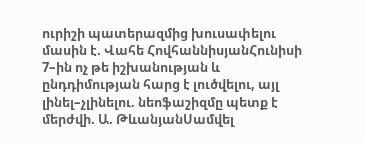ուրիշի պատերազմից խուսափելու մասին է. Վահե ՀովհաննիսյանՀունիսի 7–ին ոչ թե իշխանության և ընդդիմության հարց է լուծվելու, այլ լինել–չլինելու. նեոֆաշիզմը պետք է մերժվի. Ա. ԹևանյանՍամվել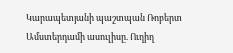Կարապետյանի պաշտպան Ռոբերտ Ամստերդամի ասուլիսը. Ուղիղ